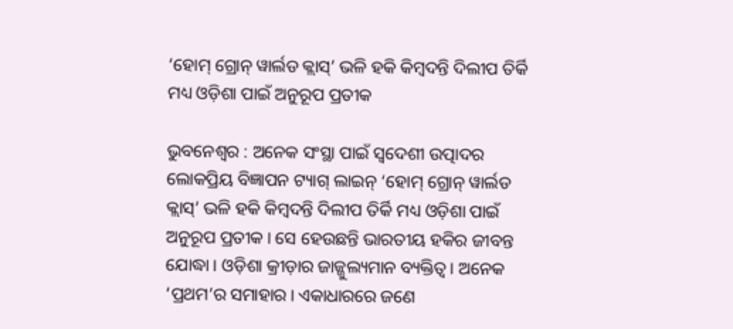‘ହୋମ୍‌ ଗ୍ରୋନ୍‌ ୱାର୍ଲଡ କ୍ଲାସ୍‌’ ଭଳି ହକି କିମ୍ବଦନ୍ତି ଦିଲୀପ ତିର୍କି ମଧ୍ୟ ଓଡ଼ିଶା ପାଇଁ ଅନୁରୂପ ପ୍ରତୀକ

ଭୁବନେଶ୍ବର : ଅନେକ ସଂସ୍ଥା ପାଇଁ ସ୍ବଦେଶୀ ଉତ୍ପାଦର ଲୋକପ୍ରିୟ ବିଜ୍ଞାପନ ଟ୍ୟାଗ୍‌ ଲାଇନ୍‌ ‘ହୋମ୍‌ ଗ୍ରୋନ୍‌ ୱାର୍ଲଡ କ୍ଲାସ୍’ ଭଳି ହକି କିମ୍ବଦନ୍ତି ଦିଲୀପ ତିର୍କି ମଧ୍ୟ ଓଡ଼ିଶା ପାଇଁ ଅନୁରୂପ ପ୍ରତୀକ। ସେ ହେଉଛନ୍ତି ଭାରତୀୟ ହକିର ଜୀବନ୍ତ ଯୋଦ୍ଧା। ଓଡ଼ିଶା କ୍ରୀଡ଼ାର ଜାଜ୍ଜୁଲ୍ୟମାନ ବ୍ୟକ୍ତିତ୍ବ। ଅନେକ ‘ପ୍ରଥମ’ର ସମାହାର। ଏକାଧାରରେ ଜଣେ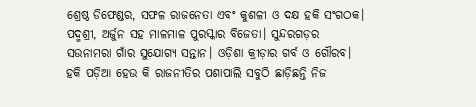ଶ୍ରେଷ୍ଠ ଡିଫେଣ୍ଡର, ସଫଳ ରାଜନେତା ଏବଂ କୁଶଳୀ ଓ ଦକ୍ଷ ହକି ସଂଗଠକ। ପଦ୍ମଶ୍ରୀ, ଅର୍ଜୁନ ସହ ମାଳମାଳ ପୁରସ୍କାର ବିଜେତା। ସୁନ୍ଦରଗଡ଼ର ସଉନାମରା ଗାଁର ସୁଯୋଗ୍ୟ ସନ୍ତାନ। ଓଡ଼ିଶା କ୍ରୀଡ଼ାର ଗର୍ବ ଓ ଗୌରବ। ହକି ପଡ଼ିଆ ହେଉ କି ରାଜନୀତିର ପଶାପାଲି ସବୁଠି ଛାଡ଼ିଛନ୍ତି ନିଜ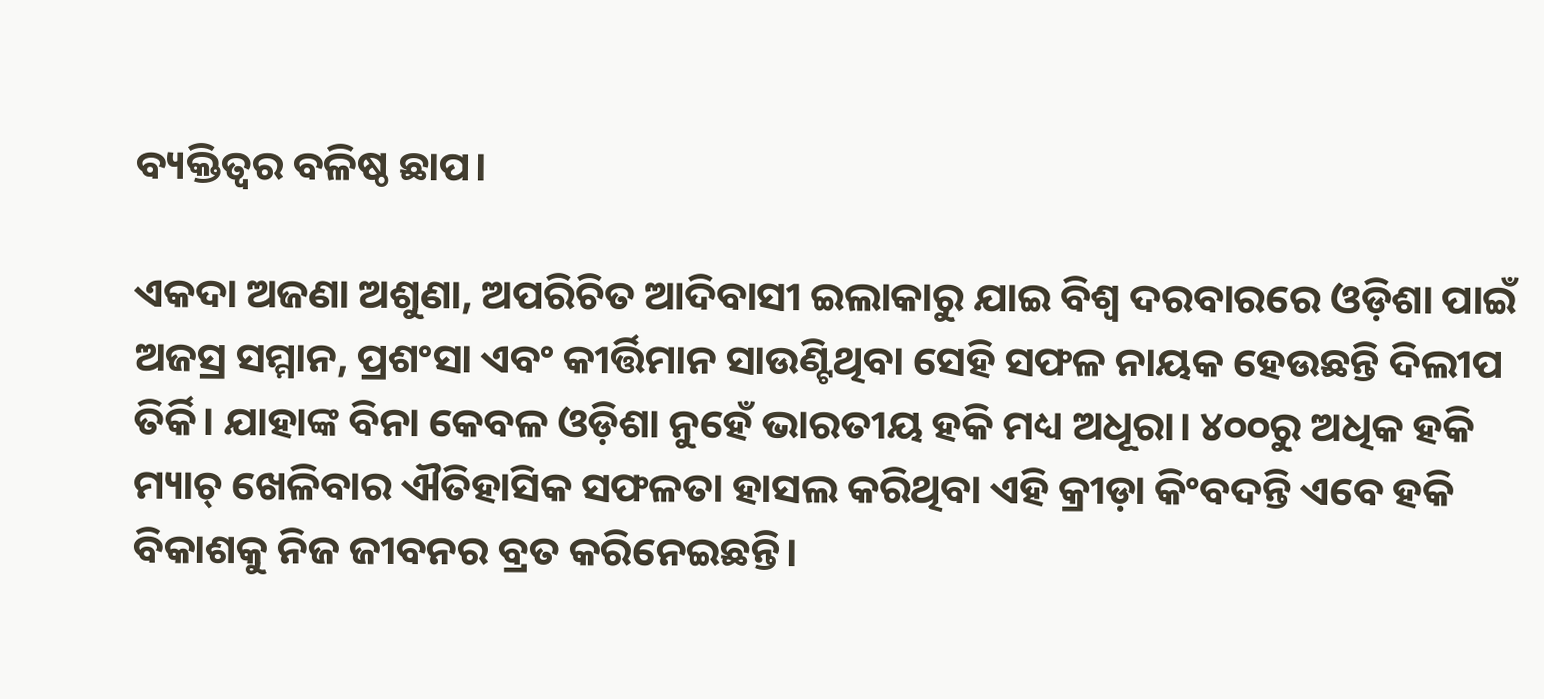ବ୍ୟକ୍ତିତ୍ବର ବଳିଷ୍ଠ ଛାପ।

ଏକଦା ଅଜଣା ଅଶୁଣା, ଅପରିଚିତ ଆଦିବାସୀ ଇଲାକାରୁ ଯାଇ ବିଶ୍ବ ଦରବାରରେ ଓଡ଼ିଶା ପାଇଁ ଅଜସ୍ର ସମ୍ମାନ, ପ୍ରଶଂସା ଏବଂ କୀର୍ତ୍ତିମାନ ସାଉଣ୍ଟିଥିବା ସେହି ସଫଳ ନାୟକ ହେଉଛନ୍ତି ଦିଲୀପ ତିର୍କି। ଯାହାଙ୍କ ବିନା କେବଳ ଓଡ଼ିଶା ନୁ‌ହେଁ ଭାରତୀୟ ହକି ମଧ୍ୟ ଅଧୂରା। ୪୦୦ରୁ ଅଧିକ ହକି ମ୍ୟାଚ୍‌ ଖେଳିବାର ଐତିହାସିକ ସଫଳତା ହାସଲ କରିଥିବା ଏହି କ୍ରୀଡ଼ା କିଂବଦନ୍ତି ଏବେ ହକି ବିକାଶକୁ ନିଜ ଜୀବନର ବ୍ରତ କରିନେଇଛନ୍ତି।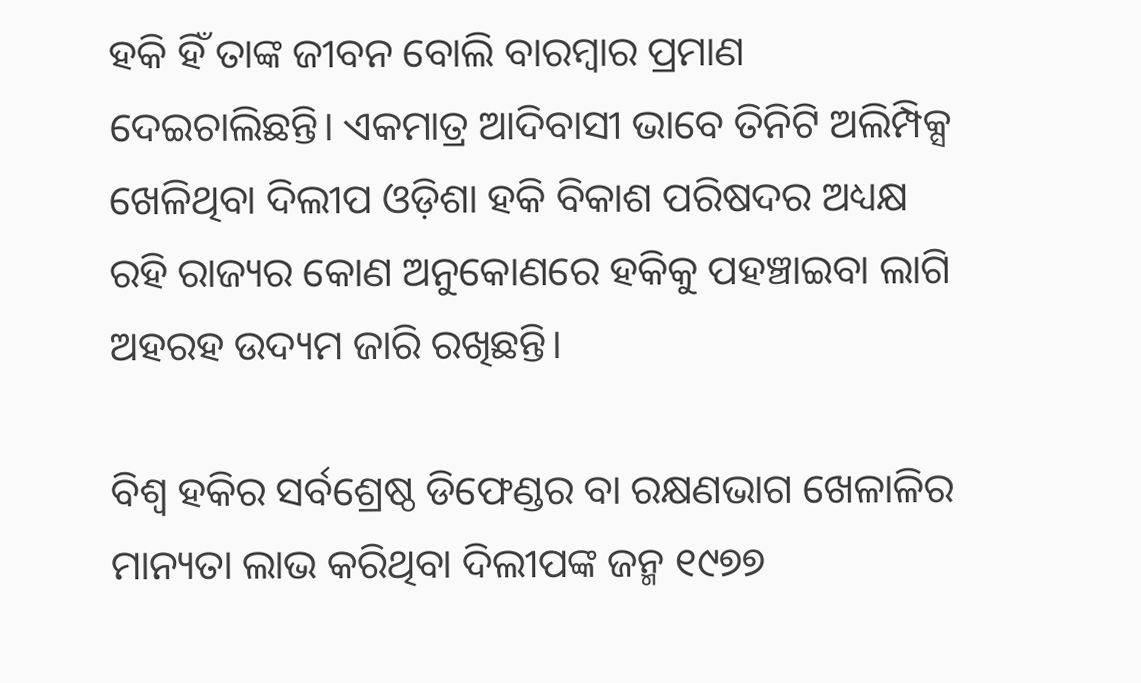ହକି ହିଁ ତାଙ୍କ ଜୀବନ ବୋଲି ବାରମ୍ବାର ପ୍ରମାଣ ଦେଇଚାଲିଛନ୍ତି। ଏକମାତ୍ର ଆଦିବାସୀ ଭାବେ ତିନିଟି ଅଲିମ୍ପିକ୍ସ ଖେଳିଥିବା ଦିଲୀପ ଓଡ଼ିଶା ହକି ବିକାଶ ପରିଷଦର ଅଧ୍ୟକ୍ଷ ରହି ରାଜ୍ୟର କୋଣ ଅନୁକୋଣରେ ହକିକୁ ପହଞ୍ଚାଇବା ଲାଗି ଅହରହ ଉଦ୍ୟମ ଜାରି ରଖିଛନ୍ତି।

ବିଶ୍ବ ହକିର ସର୍ବଶ୍ରେଷ୍ଠ ଡିଫେଣ୍ଡର ବା ରକ୍ଷଣଭାଗ ଖେଳାଳିର ମାନ୍ୟତା ଲାଭ କରିଥିବା ଦିଲୀପଙ୍କ ଜନ୍ମ ୧୯୭୭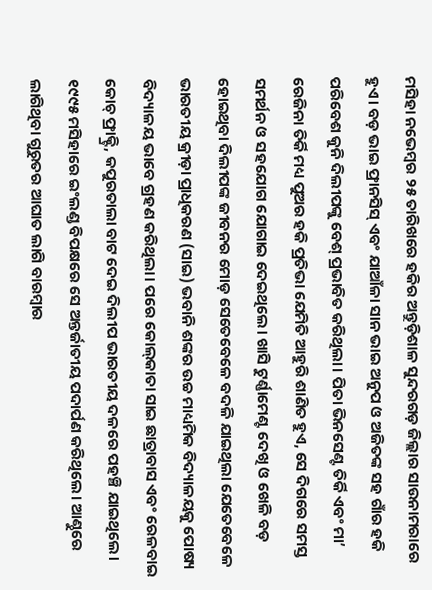ମସିହା ନଭେମ୍ବର ୨୫ ତାରିଖରେ ହକିର ଅନ୍ତୁଡ଼ିଶାଳ ସୁନ୍ଦରଗଡ଼ ଜିଲ୍ଲାର ସାଉନାମରାରେ ହୁଏ। ବଡ଼ ଭାଇ ଫ୍ରାନସିସ୍ ଏବଂ ଯାଆଁଳା ସାନ ଭାଇ ଅନୁପ ଓ ଅଜିତଙ୍କ ସହ ଗାଁର ହକି ପରିବେଶ କୁନି ଦିଲୀପଙ୍କୁ ବେଶ୍ ପ୍ରଭାବିତ କରିଥିଲା। ପିତା ଭିନସେଣ୍ଟ ତିର୍କି ଏବଂ ମା’ ରେଜିନା ତିର୍କି ମଧ୍ୟ ପୁଅର ହକି ପ୍ରତିଭା ଯେମିତି ଆହୁରି ଶାଣିତ ହୁଏ, ସେ ଦିଗରେ ସମସ୍ତ ସମର୍ଥନ ଓ ସହଯୋଗ ଯୋଗାଇ ଦେଇଥି‌ଲେ। ଖାସି ଟୁର୍ଣ୍ଣାମେଣ୍ଟ ଦେଖି ଓ ଖେଳି ବଡ଼ ହୋଇଥିବା ଦିଲୀପଙ୍କ ଜୀବନର ମୋଡ଼ ସେତେବେଳେ ବଦଳି ଯାଇଥିଲା ଯେତେବେଳେ ଭାରତୀୟ କ୍ରୀଡ଼ା ପ୍ରାଧିକରଣ (ସାଇ) ଭବାନି ଶଙ୍କର ଉଚ୍ଚ ମାଧ୍ୟମିକ ବିଦ୍ୟାଳୟକୁ ପୋଷ୍ୟ ବିଦ୍ୟାଳୟ ଭାବେ ଗ୍ରହଣ କରିଥିଲା। ପରେ କୋଲ୍‌କାତା ସାଇ ଛାତ୍ରାବାସ ଏବଂ ରେଳବାଇ କୋଚ୍ ଫ୍ରାକ୍ଟ୍ରି, କପୁରତାଲା ବାଟ ଦେଇ ଦିଲୀପ ଭାରତୀୟ ଦଳରେ ପହଞ୍ଚି ଯାଇଥିଲେ। ୧୯୯୫ ମସିହାରେ ଇଂଲଣ୍ଡ ବିପକ୍ଷରେ ସେ ଅନ୍ତର୍ଜାତୀୟ ପଦାର୍ପଣ କରିଥିଲେ। ଆଣ୍ଠୁରେ ଲାଗିଥିବା ଗୁରୁତର ଆଘାତ ଲାଗି ବାରମ୍ବାର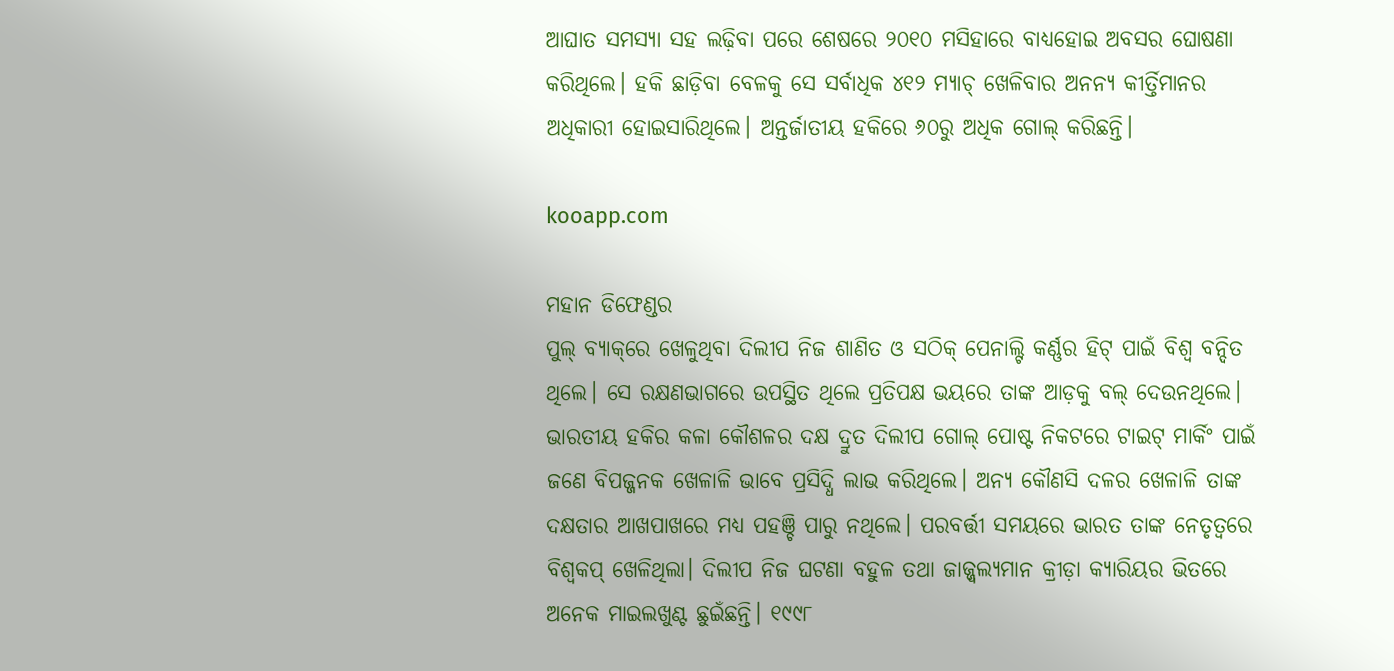ଆଘାତ ସମସ୍ୟା ସହ ଲଢ଼ିବା ପରେ ଶେଷରେ ୨୦୧୦ ମସିହାରେ ବାଧ୍ୟହୋଇ ଅବସର ଘୋଷଣା କରିଥିଲେ। ହକି ଛାଡ଼ିବା ବେଳକୁ ସେ ସର୍ବାଧିକ ୪୧୨ ମ୍ୟାଚ୍ ଖେଳିବାର ଅନନ୍ୟ କୀର୍ତ୍ତିମାନର ଅଧିକାରୀ ହୋଇସାରିଥିଲେ। ଅନ୍ତର୍ଜାତୀୟ ହକିରେ ୬୦ରୁ ଅଧିକ ଗୋଲ୍ କରିଛନ୍ତି।

kooapp.com

ମହାନ ଡିଫେଣ୍ଡର
ପୁଲ୍ ବ୍ୟାକ୍‌ରେ ଖେଳୁଥିବା ଦିଲୀପ ନିଜ ଶାଣିତ ଓ ସଠିକ୍ ‌ପେନାଲ୍ଟି କର୍ଣ୍ଣର ହିଟ୍ ପାଇଁ ବିଶ୍ବ ବନ୍ଦିତ ଥିଲେ। ସେ ରକ୍ଷଣଭାଗରେ ଉପସ୍ଥିତ ଥିଲେ ପ୍ରତିପକ୍ଷ ଭୟରେ ତାଙ୍କ ଆଡ଼କୁ ବଲ୍ ଦେଉନଥିଲେ। ଭାରତୀୟ ହକିର ‌କଳା କୌଶଳର ଦକ୍ଷ ଦ୍ରୁତ ଦିଲୀପ ଗୋଲ୍ ପୋଷ୍ଟ ନିକଟରେ ଟାଇଟ୍ ମାର୍କିଂ ପାଇଁ ଜଣେ ବିପଜ୍ଜନକ ଖେଳାଳି ଭାବେ ପ୍ରସିଦ୍ଧି ଲାଭ କରିଥିଲେ। ଅନ୍ୟ କୌଣସି ଦଳର ଖେଳାଳି ତାଙ୍କ ଦକ୍ଷତାର ଆଖପାଖରେ ମଧ୍ୟ ପହଞ୍ଚି ପାରୁ ନଥିଲେ। ପରବର୍ତ୍ତୀ ସମୟରେ ଭାରତ ତାଙ୍କ ନେତୃତ୍ବରେ ବିଶ୍ବକପ୍ ଖେଳିଥିଲା। ଦିଲୀପ ନିଜ ଘଟଣା ବହୁଳ ତଥା ଜାଜ୍ଜ୍ବଲ୍ୟମାନ କ୍ରୀଡ଼ା କ୍ୟାରିୟର ଭିତରେ ଅନେକ ମାଇଲଖୁଣ୍ଟ ଛୁଇଁଛନ୍ତି। ୧୯୯୮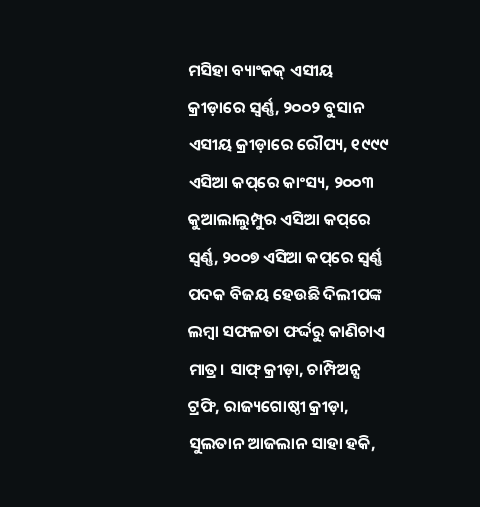ମସିହା ବ୍ୟାଂକକ୍ ଏସୀୟ କ୍ରୀଡ଼ାରେ ସ୍ବର୍ଣ୍ଣ, ୨୦୦୨ ବୁସାନ ଏସୀୟ କ୍ରୀଡ଼ାରେ ରୌପ୍ୟ, ୧୯୯୯ ଏସିଆ କପ୍‌ରେ କାଂସ୍ୟ, ୨୦୦୩ କୁଆଲାଲୁମ୍ପୁର ଏସିଆ କପ୍‌ରେ ସ୍ବର୍ଣ୍ଣ, ୨୦୦୭ ଏସିଆ କପ୍‌ରେ ସ୍ବର୍ଣ୍ଣ ପଦକ ବିଜୟ ହେଉଛି ଦିଲୀପଙ୍କ ଲମ୍ବା ସଫଳତା ଫର୍ଦ୍ଦରୁ କାଣିଚାଏ ମାତ୍ର। ସାଫ୍ କ୍ରୀଡ଼ା, ଚାମ୍ପିଅନ୍ସ ଟ୍ରଫି, ରାଜ୍ୟଗୋଷ୍ଠୀ କ୍ରୀଡ଼ା, ସୁଲତାନ ଆଜଲାନ ସାହା ହକି,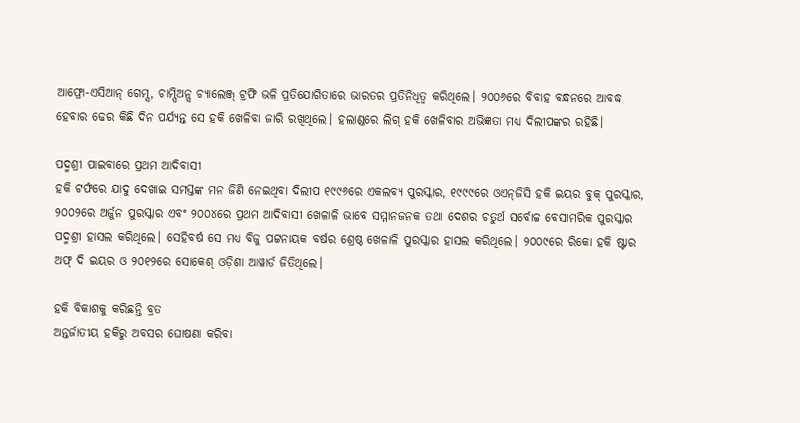ଆଫ୍ରୋ-ଏସିଆନ୍ ଗେମ୍ସ, ଚାମ୍ପିଅନ୍ସ ଚ୍ୟାଲେଞ୍ଜ୍ ଟ୍ରଫି ଭଳି ପ୍ରତିଯୋଗିତାରେ ଭାରତର ପ୍ରତିନିଧିତ୍ବ କରିଥିଲେ। ୨୦୦୬ରେ ବିବାହ ବନ୍ଧନରେ ଆବଦ୍ଧ ହେବାର ଢେର କିଛି ଦିନ ପର୍ଯ୍ୟନ୍ତ ସେ ହକି ଖେଳିବା ଜାରି ରଖିଥିଲେ। ହଲାଣ୍ଡରେ ଲିଗ୍ ହକି ଖେଳିବାର ଅଭିଜ୍ଞତା ମଧ୍ୟ ଦିଲୀପଙ୍କର ରହିଛି।

ପଦ୍ମଶ୍ରୀ ପାଇବାରେ ପ୍ରଥମ ଆଦିବାସୀ
ହକି ଟର୍ଫରେ ଯାଦୁ ଦେଖାଇ ସମସ୍ତଙ୍କ ମନ ଜିଣି ନେଇଥିବା ଦିଲୀପ ୧୯୯୬ରେ ଏକଲବ୍ୟ ପୁରସ୍କାର, ୧୯୯୯ରେ ଓଏନ୍‌ଜିସି ହକି ଇୟର ବୁକ୍ ପୁରସ୍କାର, ୨୦୦୨ରେ ଅର୍ଜୁନ ପୁରସ୍କାର ଏବଂ ୨୦୦୪ରେ ପ୍ରଥମ ଆଦିବାସୀ ଖେଳାଳି ଭାବେ ସମ୍ମାନଜନକ ତଥା ଦେଶର ଚତୁର୍ଥ ସର୍ବୋଚ୍ଚ ବେସାମରିକ ପୁରସ୍କାର ପଦ୍ମଶ୍ରୀ ହାସଲ କରିଥିଲେ। ସେହିବର୍ଷ ସେ ମଧ୍ୟ ବିଜୁ ପଟ୍ଟନାୟକ ବର୍ଷର ଶ୍ରେଷ୍ଠ ଖେଳାଳି ପୁରସ୍କାର ହାସଲ କରିଥିଲେ। ୨୦୦୯ରେ ରିକୋ ହକି ଷ୍ଟାର ଅଫ୍ ଦି ଇୟର ଓ ୨୦୧୨ରେ ସୋକେଶ୍ ଓଡ଼ିଶା ଆୱାର୍ଡ ଜିତିଥିଲେ।

ହକି ବିକାଶକୁ କରିଛନ୍ତି ବ୍ରତ
ଅନ୍ତର୍ଜାତୀୟ ହକିରୁ ଅବସର ଘୋଷଣା କରିବା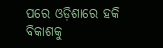ପରେ ଓଡ଼ିଶାରେ ହକି ବିକାଶକୁ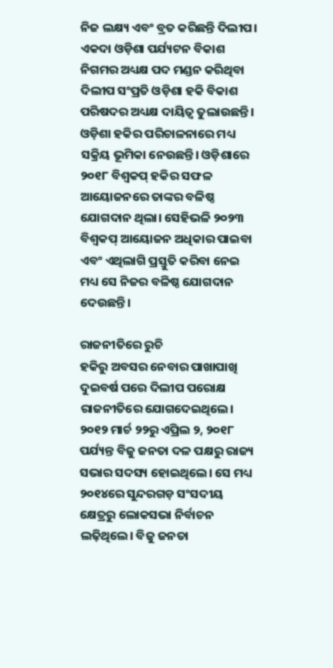ନିଜ ଲକ୍ଷ୍ୟ ଏବଂ ବ୍ରତ କରିଛନ୍ତି ଦିଲୀପ। ଏକଦା ଓଡ଼ିଶା ପର୍ଯ୍ୟଟନ ବିକାଶ ନିଗମର ଅଧ୍ୟକ୍ଷ ପଦ ମଣ୍ଡନ କରିଥିବା ଦିଲୀପ ସଂପ୍ରତି ଓଡ଼ିଶା ହକି ବିକାଶ ପରିଷଦର ଅଧ୍ୟକ୍ଷ ଦାୟିତ୍ବ ତୁଲାଉଛନ୍ତି। ଓଡ଼ିଶା ହକିର ପରିଚାଳନାରେ ମଧ୍ୟ ସକ୍ରିୟ ଭୂମିକା ନେଉଛନ୍ତି। ଓଡ଼ିଶାରେ ୨୦୧୮ ବିଶ୍ବକପ୍ ହକିର ସଫଳ ଆୟୋଜନରେ ତାଙ୍କର ବଳିଷ୍ଠ ଯୋଗଦାନ ଥିଲା। ସେହିଭଳି ୨୦୨୩ ବିଶ୍ବକପ୍ ଆୟୋଜନ ଅଧିକାର ପାଇବା ଏବଂ ଏଥିଲାଗି ପ୍ରସ୍ତୁତି କରିବା ନେଇ ମଧ୍ୟ ସେ ନିଜର ବଳିଷ୍ଠ ଯୋଗଦାନ ଦେଉଛନ୍ତି।

ରାଜନୀତିରେ ରୁଚି
ହକିରୁ ଅବସର ନେବାର ପାଖାପାଖି ଦୁଇବର୍ଷ ପରେ ଦିଲୀପ ପରୋକ୍ଷ ରାଜନୀତିରେ ଯୋଗଦେଇଥିଲେ। ୨୦୧୨ ମାର୍ଚ ୨୨ରୁ ଏପ୍ରିଲ ୨, ୨୦୧୮ ପର୍ଯ୍ୟନ୍ତ ବିଜୁ ଜନତା ଦଳ ପକ୍ଷରୁ ରାଜ୍ୟ ସଭାର ସଦସ୍ୟ ହୋଇଥିଲେ। ସେ ମଧ୍ୟ ୨୦୧୪ରେ ସୁନ୍ଦରଗଡ଼ ସଂସଦୀୟ କ୍ଷେତ୍ରରୁ ଲୋକସଭା ନିର୍ବାଚନ ଲଢ଼ିଥିଲେ। ବିଜୁ ଜନତା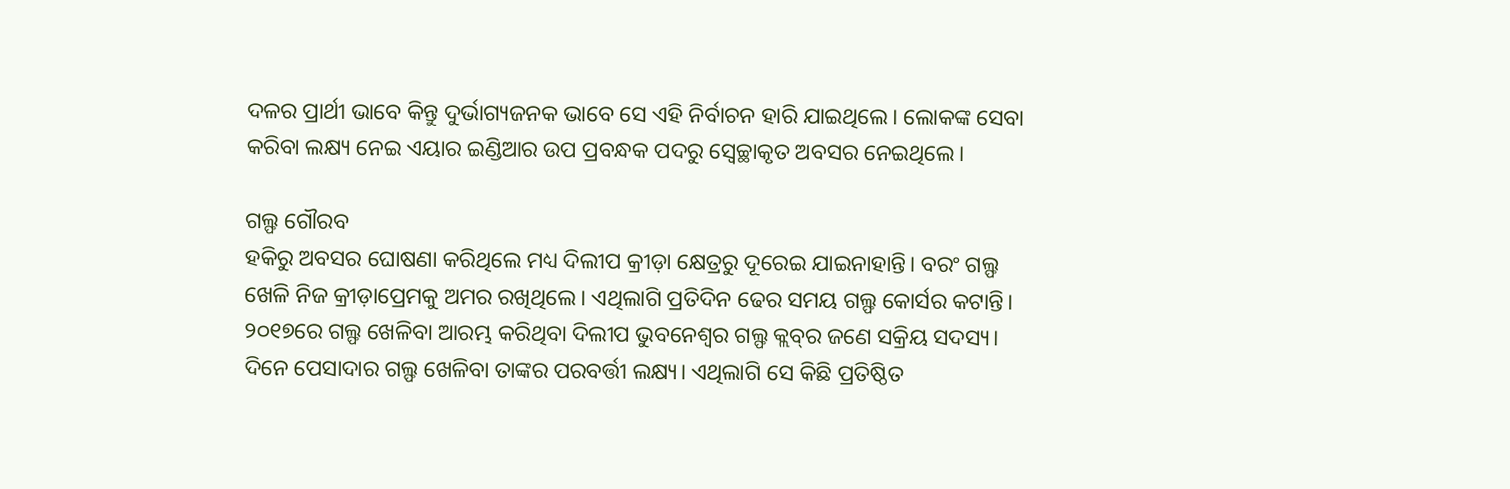ଦଳର ପ୍ରାର୍ଥୀ ଭାବେ କିନ୍ତୁ ଦୁର୍ଭାଗ୍ୟଜନକ ଭାବେ ସେ ଏହି ନିର୍ବାଚନ ହାରି ଯାଇଥିଲେ। ଲୋକଙ୍କ ସେବା କରିବା ଲକ୍ଷ୍ୟ ନେଇ ଏୟାର ଇଣ୍ଡିଆର ଉପ ପ୍ରବନ୍ଧକ ପଦରୁ ସ୍ବେଚ୍ଛାକୃତ ଅବସର ନେଇଥିଲେ।

ଗଲ୍ଫ ଗୌରବ
ହକିରୁ ଅବସର ଘୋଷଣା କରିଥିଲେ ମଧ୍ୟ ଦିଲୀପ କ୍ରୀଡ଼ା କ୍ଷେତ୍ରରୁ ଦୂରେଇ ଯାଇନାହାନ୍ତି। ବରଂ ଗଲ୍ଫ ଖେଳି ନିଜ କ୍ରୀଡ଼ାପ୍ରେମକୁ ଅମର ରଖିଥିଲେ। ଏଥିଲାଗି ପ୍ରତିଦିନ ଢେର ସମୟ ଗଲ୍ଫ କୋର୍ସର କଟାନ୍ତି। ୨୦୧୭ରେ ଗଲ୍ଫ ଖେଳିବା ଆରମ୍ଭ କରିଥିବା ଦିଲୀପ ଭୁବନେଶ୍ବର ଗଲ୍ଫ କ୍ଲବ୍‌ର ଜଣେ ସକ୍ରିୟ ସଦସ୍ୟ। ଦିନେ ପେସାଦାର ଗଲ୍ଫ ଖେଳିବା ତାଙ୍କର ପରବର୍ତ୍ତୀ ଲକ୍ଷ୍ୟ। ଏଥିଲାଗି ସେ କିଛି ପ୍ରତିଷ୍ଠିତ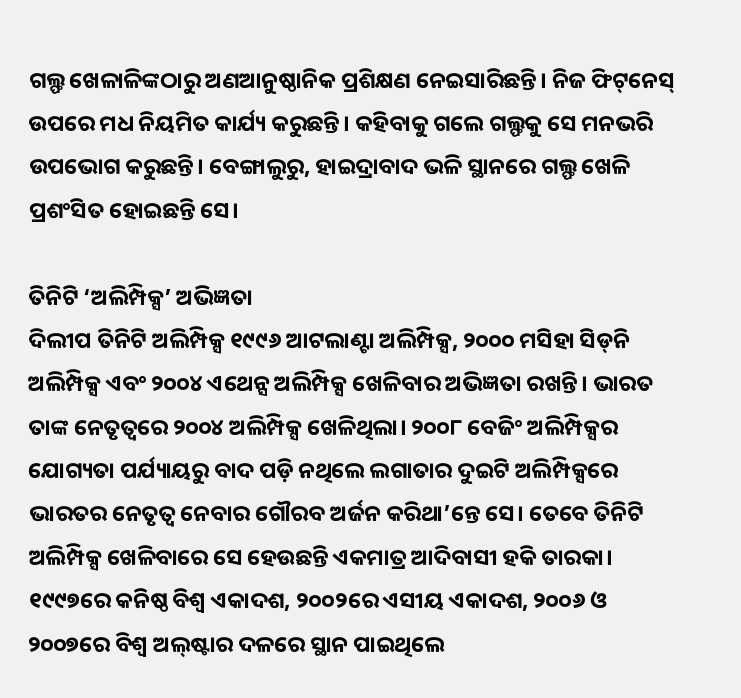ଗଲ୍ଫ ଖେଳାଳିଙ୍କଠାରୁ ଅଣଆନୁଷ୍ଠାନିକ ପ୍ରଶିକ୍ଷଣ ନେଇସାରିଛନ୍ତି। ନିଜ ଫିଟ୍‌ନେସ୍‌ ଉପରେ ମଧ ନିୟମିତ କାର୍ଯ୍ୟ କରୁଛନ୍ତି। କହିବାକୁ ଗଲେ ଗଲ୍ଫକୁ ସେ ମନଭରି ଉପଭୋଗ କରୁଛନ୍ତି। ବେଙ୍ଗାଲୁରୁ, ହାଇଦ୍ରାବାଦ ଭଳି ସ୍ଥାନରେ ଗଲ୍ଫ ଖେଳି ପ୍ରଶଂସିତ ହୋଇଛନ୍ତି ସେ।

ତିନିଟି ‘ଅଲିମ୍ପିକ୍ସ’ ଅଭିଜ୍ଞତା
ଦିଲୀପ ତିନିଟି ଅଲିମ୍ପିକ୍ସ ୧୯୯୬ ଆଟଲାଣ୍ଟା ଅଲିମ୍ପିକ୍ସ, ୨୦୦୦ ମସିହା ସିଡ୍‌ନି ଅଲିମ୍ପିକ୍ସ ଏବଂ ୨୦୦୪ ଏଥେନ୍ସ ଅଲିମ୍ପିକ୍ସ ଖେଳିବାର ଅଭିଜ୍ଞତା ରଖନ୍ତି। ଭାରତ ତାଙ୍କ ନେତୃତ୍ବରେ ୨୦୦୪ ଅଲିମ୍ପିକ୍ସ ଖେଳିଥିଲା। ୨୦୦୮ ବେଜିଂ ଅଲିମ୍ପିକ୍ସର ଯୋଗ୍ୟତା ପର୍ଯ୍ୟାୟରୁ ବାଦ ପଡ଼ି ନଥିଲେ ଲଗାତାର ଦୁଇଟି ଅଲିମ୍ପିକ୍ସରେ ଭାରତର ନେତୃତ୍ବ ନେବାର ଗୌରବ ଅର୍ଜନ କରିଥା’ନ୍ତେ ସେ। ତେବେ ତିନିଟି ଅଲିମ୍ପିକ୍ସ ଖେଳିବାରେ ସେ ହେଉଛନ୍ତି ଏକମାତ୍ର ଆଦିବାସୀ ହକି ତାରକା। ୧୯୯୭ରେ କନିଷ୍ଠ ବିଶ୍ବ ଏକାଦଶ, ୨୦୦୨ରେ ଏସୀୟ ଏକାଦଶ, ୨୦୦୬ ଓ ୨୦୦୭ରେ ବିଶ୍ବ ଅଲ୍‌ଷ୍ଟାର ଦଳରେ ସ୍ଥାନ ପାଇଥିଲେ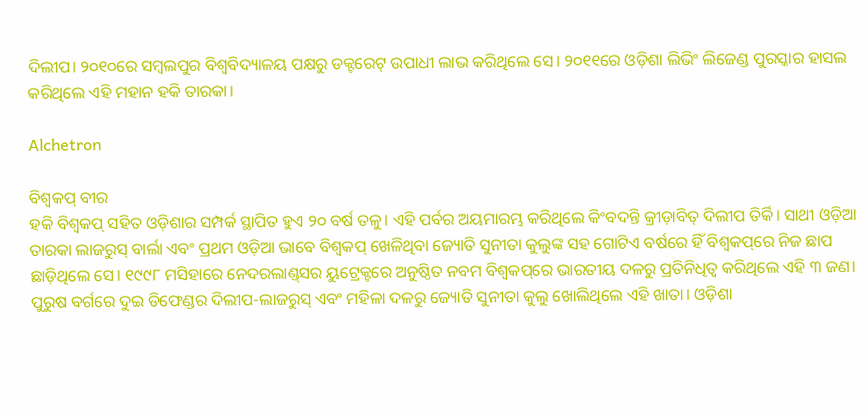ଦିଲୀପ। ୨୦୧୦ରେ ସମ୍ବଲପୁର ବିଶ୍ବବିଦ୍ୟାଳୟ ପକ୍ଷରୁ ଡକ୍ଟରେଟ୍ ଉପାଧୀ ଲାଭ କରିଥିଲେ ସେ। ୨୦୧୧ରେ ଓଡ଼ିଶା ଲିଭିଂ ଲିଜେଣ୍ଡ ପୁରସ୍କାର ହାସଲ କରିଥିଲେ ଏହି ମହାନ ହକି ତାରକା।

Alchetron

ବିଶ୍ବକପ୍ ବୀର
ହକି ବିଶ୍ବକପ୍ ସହିତ ଓଡ଼ିଶାର ସମ୍ପର୍କ ସ୍ଥାପିତ ହୁଏ ୨୦ ବର୍ଷ ତଳୁ। ଏହି ପର୍ବର ଅୟମାରମ୍ଭ କରିଥିଲେ କିଂବଦନ୍ତି କ୍ରୀଡ଼ାବିତ୍‌ ଦିଲୀପ ତିର୍କି। ସାଥୀ ଓଡ଼ିଆ ତାରକା ଲାଜରୁସ୍ ବାର୍ଲା ଏବଂ ପ୍ରଥମ ଓଡ଼ିଆ ଭାବେ ବିଶ୍ବକପ୍ ଖେଳିଥିବା ଜ୍ୟୋତି ସୁନୀତା କୁଲୁଙ୍କ ସହ ଗୋଟିଏ ବର୍ଷରେ ହିଁ ବିଶ୍ବକପ୍‌ରେ ନିଜ ଛାପ ଛାଡ଼ିଥିଲେ ସେ। ୧୯୯୮ ମସିହାରେ ନେଦରଲାଣ୍ଡ୍‌ସର ୟୁ‌ଟ୍ରେକ୍ଟରେ ଅନୁଷ୍ଠିତ ନବମ ବିଶ୍ବକପ୍‌ରେ ଭାରତୀୟ ଦଳରୁ ପ୍ରତିନିଧିତ୍ବ କରିଥିଲେ ଏହି ୩ ଜଣ। ପୁରୁଷ ବର୍ଗରେ ଦୁଇ ଡିଫେଣ୍ଡର ଦିଲୀପ-ଲାଜରୁସ୍ ଏବଂ ମହିଳା ଦଳରୁ ଜ୍ୟୋତି ସୁନୀତା କୁଲୁ ଖୋଲିଥିଲେ ଏହି ଖାତା। ଓଡ଼ିଶା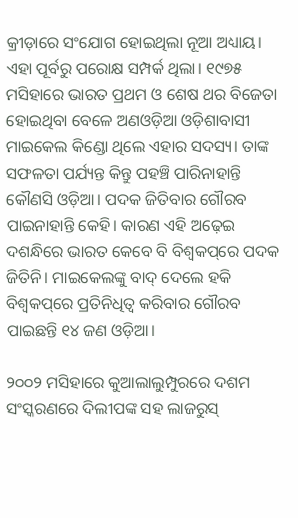କ୍ରୀଡ଼ାରେ ସଂଯୋଗ ହୋଇଥିଲା ନୂଆ ଅଧ୍ୟାୟ। ଏହା ପୂର୍ବରୁ ପରୋକ୍ଷ ସମ୍ପର୍କ ଥିଲା। ୧୯୭୫ ମସିହାରେ ଭାରତ ପ୍ରଥମ ଓ ଶେଷ ଥର ବିଜେତା ହୋଇଥିବା ବେଳେ ଅଣଓଡ଼ିଆ ଓଡ଼ିଶାବାସୀ ମାଇକେଲ କ‌ିଣ୍ଡୋ ଥିଲେ ଏହାର ସଦସ୍ୟ। ତାଙ୍କ ସଫଳତା ପର୍ଯ୍ୟନ୍ତ କିନ୍ତୁ ପହଞ୍ଚି ପାରିନାହାନ୍ତି କୌଣସି ଓଡ଼ିଆ। ପଦକ ଜିତିବାର ଗୌରବ ପାଇନାହାନ୍ତି କେହି। କାରଣ ଏହି ଅଢ଼େଇ ଦଶନ୍ଧିରେ ଭାରତ କେବେ ବି ବିଶ୍ବକପ୍‌ରେ ପଦକ ଜିତିନି। ମାଇକେଲଙ୍କୁ ବାଦ୍ ଦେଲେ ହକି ବିଶ୍ବକପ୍‌ରେ ପ୍ରତିନିଧିତ୍ବ କରିବାର ଗୌରବ ପାଇଛନ୍ତି ୧୪ ଜଣ ଓଡ଼ିଆ।

୨୦୦୨ ମସିହାରେ କୁଆଲାଲୁମ୍ପୁରରେ ଦଶମ ସଂସ୍କରଣରେ ଦିଲୀପଙ୍କ ସହ ଲାଜରୁସ୍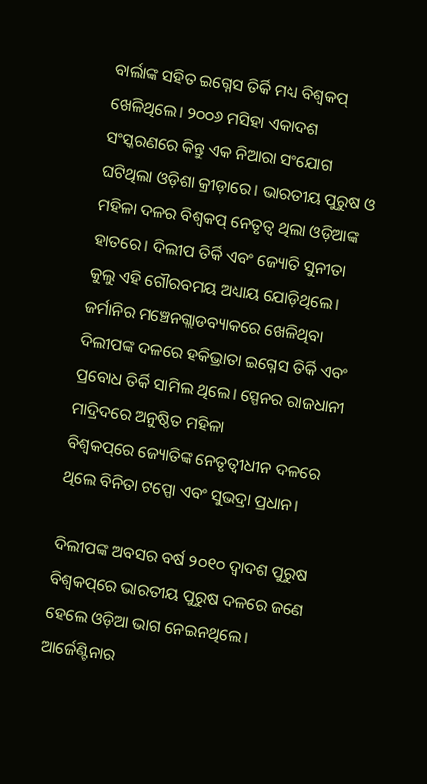ବାର୍ଲାଙ୍କ ସହିତ ଇଗ୍ନେସ ତିର୍କି ମଧ୍ୟ ବିଶ୍ବକପ୍ ଖେଳିଥିଲେ। ୨୦୦୬ ମସିହା ଏକାଦଶ ସଂସ୍କରଣରେ କିନ୍ତୁ ଏକ ନିଆରା ସଂ‌ଯୋଗ ଘଟିଥିଲା ଓଡ଼ିଶା କ୍ରୀଡ଼ାରେ। ଭାରତୀୟ ପୁରୁଷ ଓ ମହିଳା ଦଳର ବିଶ୍ବକପ୍ ନେତୃତ୍ବ ଥିଲା ଓଡ଼ିଆଙ୍କ ହାତରେ। ଦିଲୀପ ତିର୍କି ଏବଂ ଜ୍ୟୋତି ସୁନୀତା କୁଲୁ ଏହି ଗୌରବମୟ ଅଧ୍ୟାୟ ଯୋ‌ଡ଼ିଥିଲେ। ଜର୍ମାନିର ମଞ୍ଚେନଗ୍ଲାଡବ୍ୟାକରେ ଖେଳିଥିବା ଦିଲୀପଙ୍କ ଦଳରେ ହକିଭ୍ରାତା ଇଗ୍ନେସ ତିର୍କି ଏବଂ ପ୍ରବୋଧ ତିର୍କି ସାମିଲ ଥିଲେ। ସ୍ପେନର ରାଜଧାନୀ ମାଦ୍ରିଦରେ ଅନୁଷ୍ଠିତ ମହିଳା ବିଶ୍ବକପ୍‌ରେ ‌ଜ୍ୟୋତିଙ୍କ ନେତୃତ୍ବୀଧୀନ ଦଳରେ ଥିଲେ ବିନିତା ଟପ୍ପୋ ଏବଂ ସୁଭଦ୍ରା ପ୍ରଧାନ।

ଦିଲୀପଙ୍କ ଅବସର ବର୍ଷ ୨୦୧୦ ଦ୍ବାଦଶ ପୁରୁଷ ବିଶ୍ବକପ୍‌ରେ ଭାରତୀୟ ପୁରୁଷ ଦଳରେ ଜଣେ ହେଲେ ଓଡ଼ିଆ ଭାଗ ନେଇନଥିଲେ। ଆର୍ଜେଣ୍ଟିନାର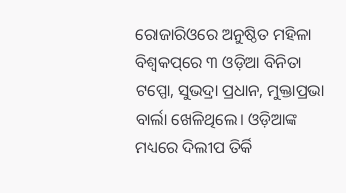ରୋଜାରିଓରେ ଅନୁଷ୍ଠିତ ମହିଳା ବିଶ୍ବକପ୍‌ରେ ୩ ଓଡ଼ିଆ ବିନିତା ଟପ୍ପୋ, ସୁଭଦ୍ରା ପ୍ରଧାନ, ମୁକ୍ତାପ୍ରଭା ବାର୍ଲା ଖେଳିଥିଲେ। ଓଡ଼ିଆଙ୍କ ମଧ୍ୟରେ ଦିଲୀପ ତିର୍କି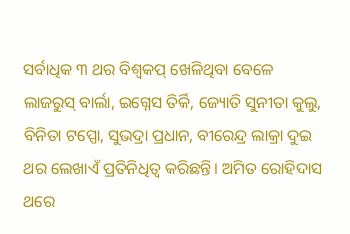ସର୍ବାଧିକ ୩ ଥର ବିଶ୍ବକପ୍‌ ଖେଳିଥିବା ବେଳେ ଲାଜରୁସ୍ ବାର୍ଲା, ଇଗ୍ନେସ ତିର୍କି, ଜ୍ୟୋତି ସୁନୀତା କୁଲୁ, ବିନିତା ଟପ୍ପୋ, ସୁଭଦ୍ରା ପ୍ରଧାନ, ବୀରେନ୍ଦ୍ର ଲାକ୍ରା ଦୁଇ ଥର ଲେଖାଏଁ ପ୍ରତିନିଧିତ୍ବ କରିଛନ୍ତି। ଅମିତ ରୋହିଦାସ ଥରେ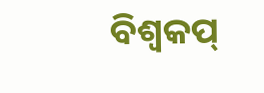ବିଶ୍ବକପ୍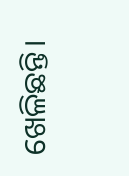ଖେଳିଛନ୍ତି।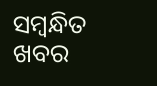ସମ୍ବନ୍ଧିତ ଖବର